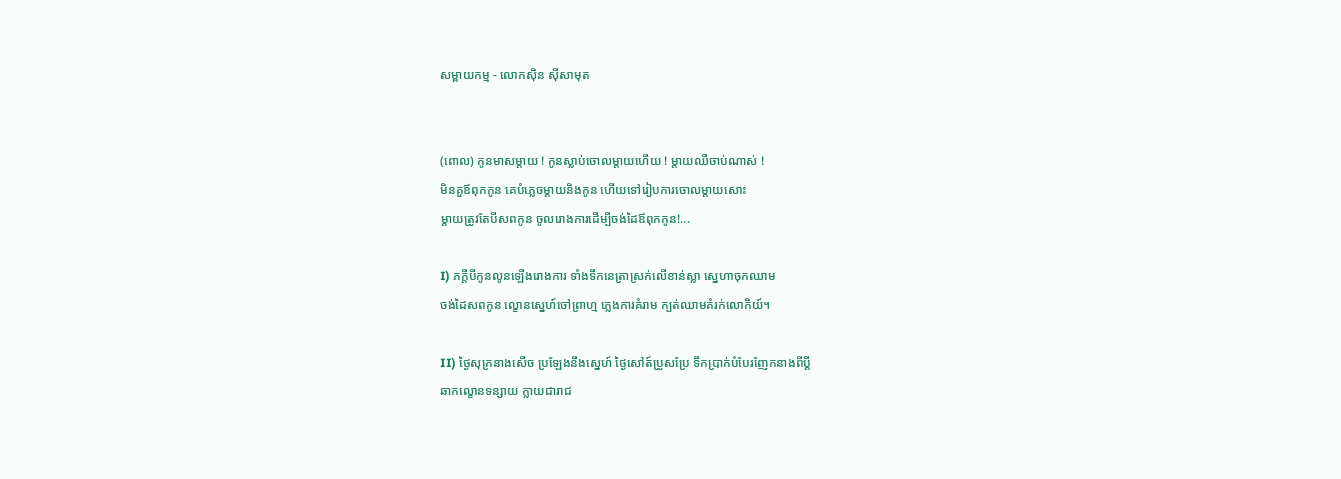សម្ពាយកម្ម - លោកស៊ិន ស៊ីសាមុត


(ពោល) កូនមាសម្តាយ ! កូនស្លាប់ចោលម្តាយហើយ ! ម្តាយឈឺចាប់ណាស់ !
មិនគួឪពុកកូន គេបំភ្លេចម្តាយនិងកូន ហើយទៅរៀបការចោលម្តាយសោះ
ម្តាយត្រូវតែបីសពកូន ចូលរោងការដើម្បីចង់ដៃឪពុកកូន!...

I) ភក្តីបីកូនលូនឡើងរោងការ ទាំងទឹកនេត្រាស្រក់លើខាន់ស្លា ស្នេហាចុកឈាម
ចង់ដៃសពកូន ល្ខោនស្នេហ៍ចៅព្រាហ្ម ភ្លេងការគំរាម ក្បត់ឈាមគំរក់លោកិយ៍។

II) ថ្ងៃសុក្រនាងសើច ប្រឡែងនឹងស្នេហ៍ ថ្ងៃសៅត៍ប្រួសប្រែ ទឹកប្រាក់បំបែរញែកនាងពីប្តី
ឆាកល្ខោនទន្សាយ ក្លាយជារាជ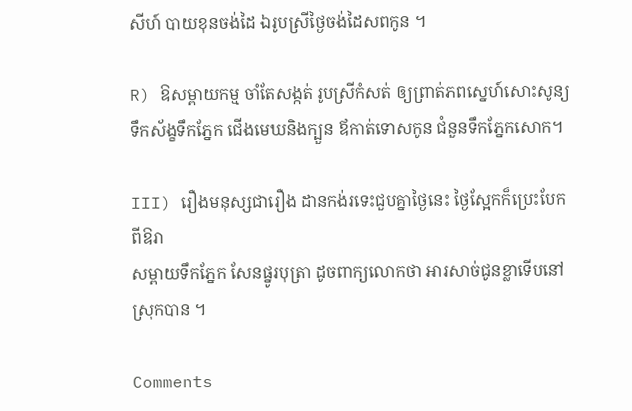សីហ៍ បាយខុនចង់ដៃ ឯរូបស្រីថ្ងៃចង់ដៃសពកូន ។

R) ឱសម្ពាយកម្ម ចាំតែសង្កត់ រូបស្រីកំសត់ ឲ្យព្រាត់ភពស្នេហ៍សោះសូន្យ
ទឹកស័ង្ខទឹកភ្នែក ជើងមេឃនិងក្បួន ឪកាត់ទោសកូន ជំនួនទឹកភ្នែកសោក។

III) រឿងមនុស្សជារឿង ដានកង់រទេះជួបគ្នាថ្ងៃនេះ ថ្ងៃស្អែកក៏ប្រេះបែកពីឱរា
សម្ពាយទឹកភ្នែក សែនផ្នូរបុត្រា ដូចពាក្យលោកថា អារសាច់ជូនខ្លាទើបនៅស្រុកបាន ។

Comments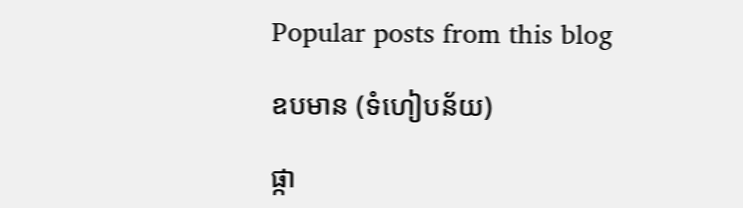Popular posts from this blog

ឧបមាន (ទំហៀបន័យ)

ផ្កា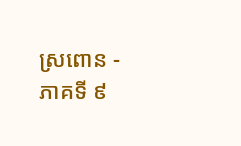ស្រពោន - ភាគទី ៩